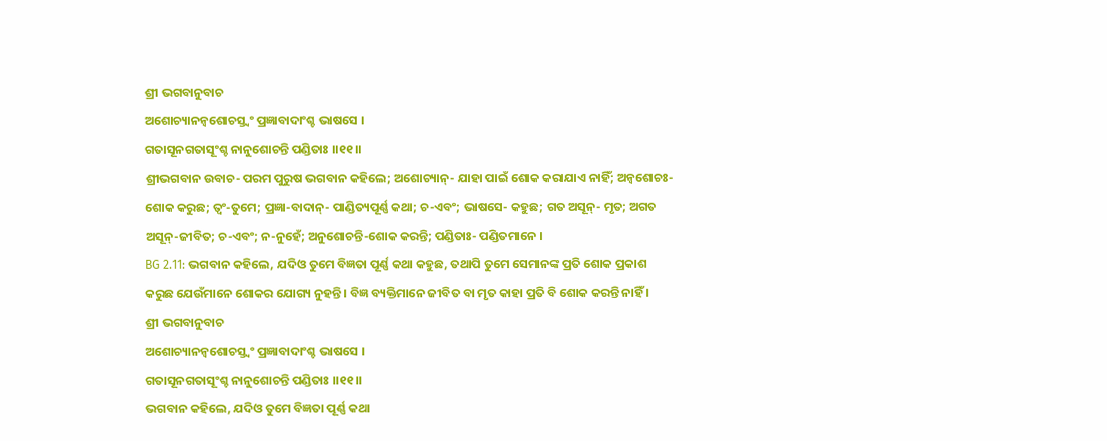ଶ୍ରୀ ଭଗବାନୁବାଚ
ଅଶୋଚ୍ୟାନନ୍ୱଶୋଚସ୍ତ୍ୱଂ ପ୍ରଜ୍ଞାବାଦାଂଶ୍ଚ ଭାଷସେ ।
ଗତାସୂନଗତାସୂଂଶ୍ଚ ନାନୁଶୋଚନ୍ତି ପଣ୍ଡିତାଃ ।।୧୧।।
ଶ୍ରୀଭଗବାନ ଉବାଚ- ପରମ ପୁରୁଷ ଭଗବାନ କହିଲେ; ଅଶୋଚ୍ୟାନ୍- ଯାହା ପାଇଁ ଶୋକ କରାଯାଏ ନାହିଁ; ଅନ୍ୱଶୋଚଃ- ଶୋକ କରୁଛ; ତ୍ୱଂ-ତୁମେ; ପ୍ରଜ୍ଞା-ବାଦାନ୍- ପାଣ୍ଡିତ୍ୟପୂର୍ଣ୍ଣ କଥା; ଚ-ଏବଂ; ଭାଷସେ- କହୁଛ; ଗତ ଅସୂନ୍- ମୃତ; ଅଗତ ଅସୂନ୍-ଜୀବିତ; ଚ-ଏବଂ; ନ-ନୁହେଁ; ଅନୁଶୋଚନ୍ତି-ଶୋକ କରନ୍ତି; ପଣ୍ଡିତାଃ- ପଣ୍ଡିତମାନେ ।
BG 2.11: ଭଗବାନ କହିଲେ, ଯଦିଓ ତୁମେ ବିଜ୍ଞତା ପୂର୍ଣ୍ଣ କଥା କହୁଛ, ତଥାପି ତୁମେ ସେମାନଙ୍କ ପ୍ରତି ଶୋକ ପ୍ରକାଶ କରୁଛ ଯେଉଁମାନେ ଶୋକର ଯୋଗ୍ୟ ନୁହନ୍ତି । ବିଜ୍ଞ ବ୍ୟକ୍ତିମାନେ ଜୀବିତ ବା ମୃତ କାହା ପ୍ରତି ବି ଶୋକ କରନ୍ତି ନାହିଁ ।
ଶ୍ରୀ ଭଗବାନୁବାଚ
ଅଶୋଚ୍ୟାନନ୍ୱଶୋଚସ୍ତ୍ୱଂ ପ୍ରଜ୍ଞାବାଦାଂଶ୍ଚ ଭାଷସେ ।
ଗତାସୂନଗତାସୂଂଶ୍ଚ ନାନୁଶୋଚନ୍ତି ପଣ୍ଡିତାଃ ।।୧୧।।
ଭଗବାନ କହିଲେ, ଯଦିଓ ତୁମେ ବିଜ୍ଞତା ପୂର୍ଣ୍ଣ କଥା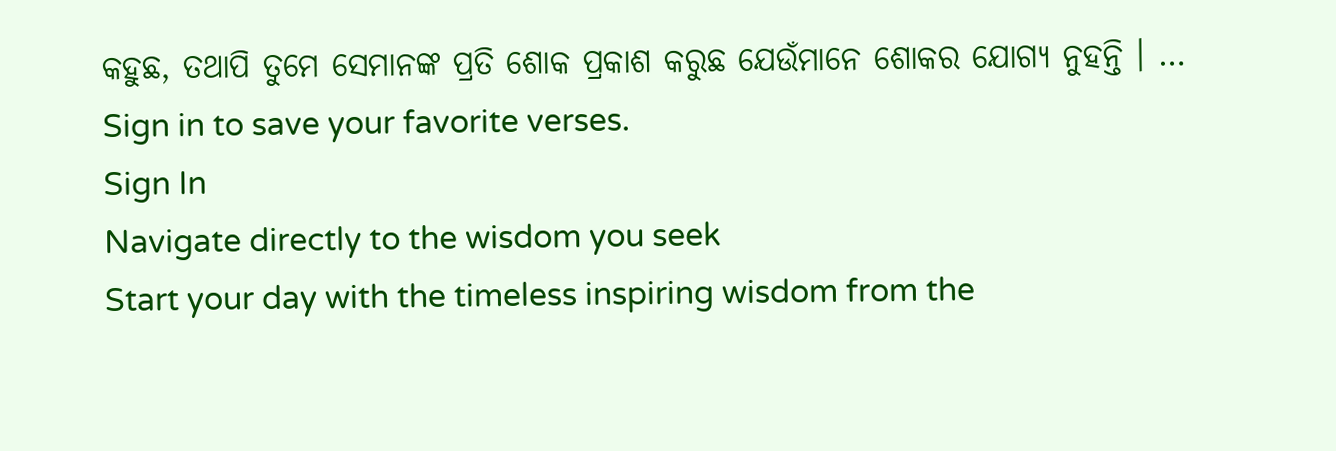କହୁଛ, ତଥାପି ତୁମେ ସେମାନଙ୍କ ପ୍ରତି ଶୋକ ପ୍ରକାଶ କରୁଛ ଯେଉଁମାନେ ଶୋକର ଯୋଗ୍ୟ ନୁହନ୍ତି । …
Sign in to save your favorite verses.
Sign In
Navigate directly to the wisdom you seek
Start your day with the timeless inspiring wisdom from the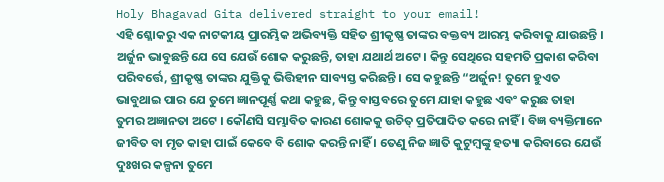Holy Bhagavad Gita delivered straight to your email!
ଏହି ଶ୍ଳୋକରୁ ଏକ ନାଟକୀୟ ପ୍ରାରମ୍ଭିକ ଅଭିବ୍ୟକ୍ତି ସହିତ ଶ୍ରୀକୃଷ୍ଣ ତାଙ୍କର ବକ୍ତବ୍ୟ ଆରମ୍ଭ କରିବାକୁ ଯାଉଛନ୍ତି । ଅର୍ଜୁନ ଭାବୁଛନ୍ତି ଯେ ସେ ଯେଉଁ ଶୋକ କରୁଛନ୍ତି, ତାହା ଯଥାର୍ଥ ଅଟେ । କିନ୍ତୁ ସେଥିରେ ସହମତି ପ୍ରକାଶ କରିବା ପରିବର୍ତ୍ତେ, ଶ୍ରୀକୃଷ୍ଣ ତାଙ୍କର ଯୁକ୍ତିକୁ ଭିତ୍ତିହୀନ ସାବ୍ୟସ୍ତ କରିଛନ୍ତି । ସେ କହୁଛନ୍ତି “ଅର୍ଜୁନ! ତୁମେ ହୁଏତ ଭାବୁଥାଇ ପାର ଯେ ତୁମେ ଜ୍ଞାନପୂର୍ଣ୍ଣ କଥା କହୁଛ, କିନ୍ତୁ ବାସ୍ତବରେ ତୁମେ ଯାହା କହୁଛ ଏବଂ କରୁଛ ତାହା ତୁମର ଅଜ୍ଞାନତା ଅଟେ । କୌଣସି ସମ୍ଭାବିତ କାରଣ ଶୋକକୁ ଉଚିତ୍ ପ୍ରତିପାଦିତ କରେ ନାହିଁ । ବିଜ୍ଞ ବ୍ୟକ୍ତିମାନେ ଜୀବିତ ବା ମୃତ କାହା ପାଇଁ କେବେ ବି ଶୋକ କରନ୍ତି ନାହିଁ । ତେଣୁ ନିଜ ଜ୍ଞାତି କୁଟୁମ୍ବଙ୍କୁ ହତ୍ୟା କରିବାରେ ଯେଉଁ ଦୁଃଖର କଳ୍ପନା ତୁମେ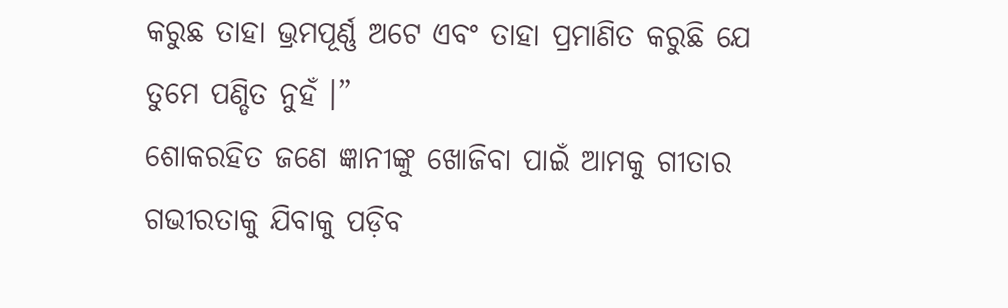କରୁଛ ତାହା ଭ୍ରମପୂର୍ଣ୍ଣ ଅଟେ ଏବଂ ତାହା ପ୍ରମାଣିତ କରୁଛି ଯେ ତୁମେ ପଣ୍ଡିତ ନୁହଁ ।”
ଶୋକରହିତ ଜଣେ ଜ୍ଞାନୀଙ୍କୁ ଖୋଜିବା ପାଇଁ ଆମକୁ ଗୀତାର ଗଭୀରତାକୁ ଯିବାକୁ ପଡ଼ିବ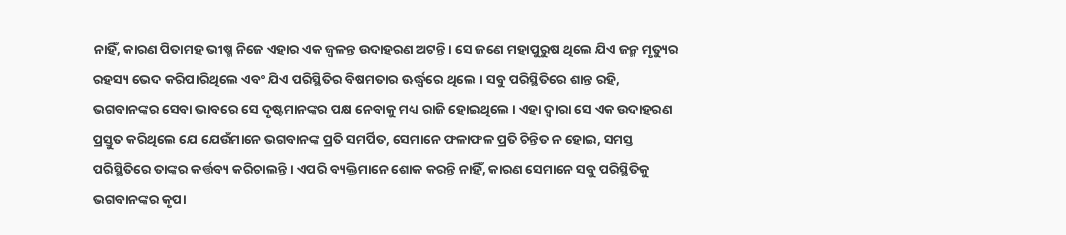ନାହିଁ, କାରଣ ପିତାମହ ଭୀଷ୍ମ ନିଜେ ଏହାର ଏକ ଜ୍ୱଳନ୍ତ ଉଦାହରଣ ଅଟନ୍ତି । ସେ ଜଣେ ମହାପୁରୁଷ ଥିଲେ ଯିଏ ଜନ୍ମ ମୃତ୍ୟୁର ରହସ୍ୟ ଭେଦ କରିପାରିଥିଲେ ଏବଂ ଯିଏ ପରିସ୍ଥିତିର ବିଷମତାର ଊର୍ଦ୍ଧ୍ୱରେ ଥିଲେ । ସବୁ ପରିସ୍ଥିତିରେ ଶାନ୍ତ ରହି, ଭଗବାନଙ୍କର ସେବା ଭାବରେ ସେ ଦୃଷ୍ଟମାନଙ୍କର ପକ୍ଷ ନେବାକୁ ମଧ୍ୟ ରାଜି ହୋଇଥିଲେ । ଏହା ଦ୍ୱାରା ସେ ଏକ ଉଦାହରଣ ପ୍ରସ୍ତୁତ କରିଥିଲେ ଯେ ଯେଉଁମାନେ ଭଗବାନଙ୍କ ପ୍ରତି ସମର୍ପିତ, ସେମାନେ ଫଳାଫଳ ପ୍ରତି ଚିନ୍ତିତ ନ ହୋଇ, ସମସ୍ତ ପରିସ୍ଥିତିରେ ତାଙ୍କର କର୍ତ୍ତବ୍ୟ କରିଚାଲନ୍ତି । ଏପରି ବ୍ୟକ୍ତିମାନେ ଶୋକ କରନ୍ତି ନାହିଁ, କାରଣ ସେମାନେ ସବୁ ପରିସ୍ଥିତିକୁ ଭଗବାନଙ୍କର କୃପା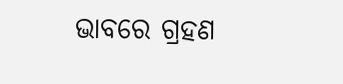ଭାବରେ ଗ୍ରହଣ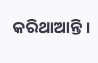କରିଥାଆନ୍ତି ।